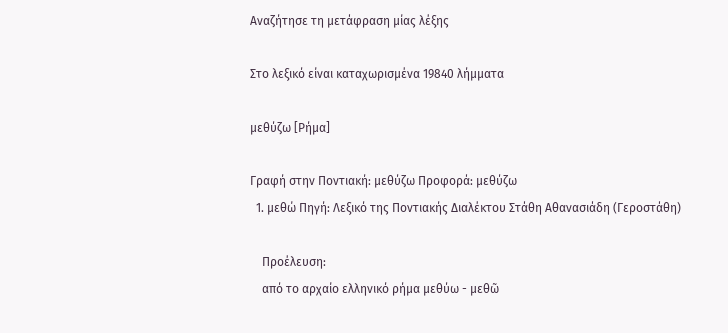Αναζήτησε τη μετάφραση μίας λέξης

Στο λεξικό είναι καταχωρισμένα 19840 λήμματα

μεθύζω [Ρήμα]

Γραφή στην Ποντιακή: μεθύζω Προφορά: μεθύζω
  1. μεθώ Πηγή: Λεξικό της Ποντιακής Διαλέκτου Στάθη Αθανασιάδη (Γεροστάθη)

    Προέλευση:
    από το αρχαίο ελληνικό ρήμα μεθύω - μεθῶ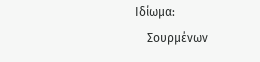Ιδίωμα:
    Σουρμένων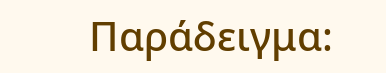Παράδειγμα: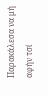Παρακάλεσα να μή αφήν τσί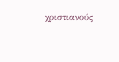χριστιανούς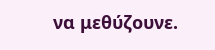να μεθύζουνε.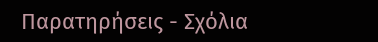Παρατηρήσεις - Σχόλια